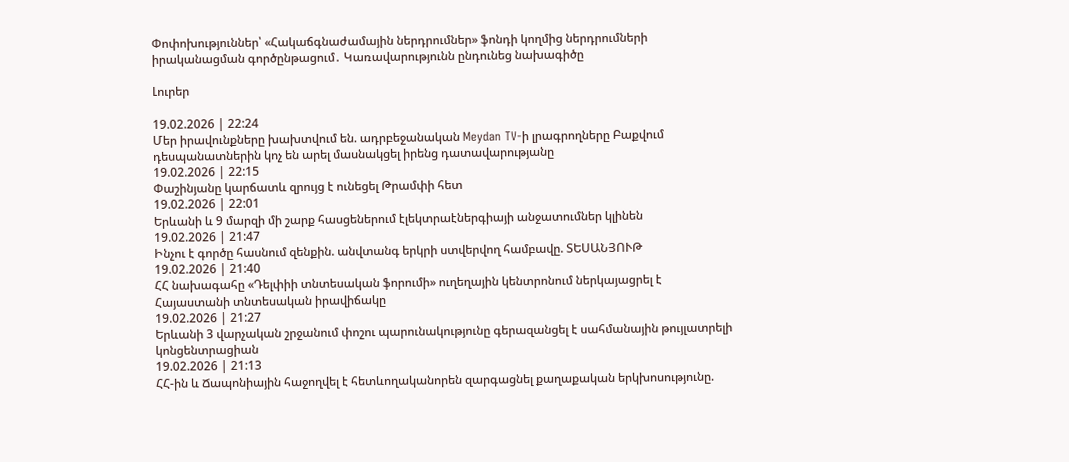Փոփոխություններ՝ «Հակաճգնաժամային ներդրումներ» ֆոնդի կողմից ներդրումների իրականացման գործընթացում․ Կառավարությունն ընդունեց նախագիծը

Լուրեր

19.02.2026 | 22:24
Մեր իրավունքները խախտվում են. ադրբեջանական Meydan TV-ի լրագրողները Բաքվում դեսպանատներին կոչ են արել մասնակցել իրենց դատավարությանը
19.02.2026 | 22:15
Փաշինյանը կարճատև զրույց է ունեցել Թրամփի հետ
19.02.2026 | 22:01
Երևանի և 9 մարզի մի շարք հասցեներում էլեկտրաէներգիայի անջատումներ կլինեն
19.02.2026 | 21:47
Ինչու է գործը հասնում զենքին. անվտանգ երկրի ստվերվող համբավը. ՏԵՍԱՆՅՈՒԹ
19.02.2026 | 21:40
ՀՀ նախագահը «Դելփիի տնտեսական ֆորումի» ուղեղային կենտրոնում ներկայացրել է Հայաստանի տնտեսական իրավիճակը
19.02.2026 | 21:27
Երևանի 3 վարչական շրջանում փոշու պարունակությունը գերազանցել է սահմանային թույլատրելի կոնցենտրացիան
19.02.2026 | 21:13
ՀՀ-ին և Ճապոնիային հաջողվել է հետևողականորեն զարգացնել քաղաքական երկխոսությունը.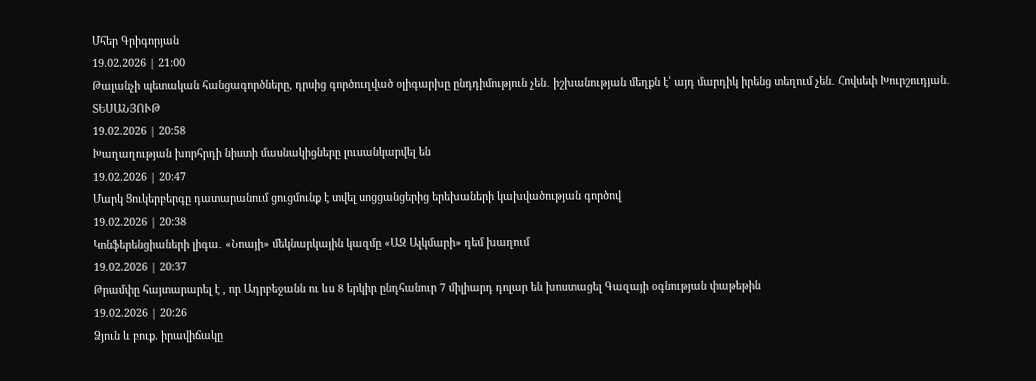Մհեր Գրիգորյան
19.02.2026 | 21:00
Թալանչի պետական հանցագործները, դրսից գործուղված օլիգարխը ընդդիմություն չեն․ իշխանության մեղքն է՝ այդ մարդիկ իրենց տեղում չեն․ Հովսեփ Խուրշուդյան․ ՏԵՍԱՆՅՈՒԹ
19.02.2026 | 20:58
Խաղաղության խորհրդի նիստի մասնակիցները լուսանկարվել են
19.02.2026 | 20:47
Մարկ Ցուկերբերգը դատարանում ցուցմունք է տվել սոցցանցերից երեխաների կախվածության գործով
19.02.2026 | 20:38
Կոնֆերենցիաների լիգա․ «Նոայի» մեկնարկային կազմը «ԱԶ Ալկմարի» դեմ խաղում
19.02.2026 | 20:37
Թրամփը հայտարարել է , որ Ադրբեջանն ու ևս 8 երկիր ընդհանուր 7 միլիարդ դոլար են խոստացել Գազայի օգնության փաթեթին
19.02.2026 | 20:26
Ձյուն և բուք. իրավիճակը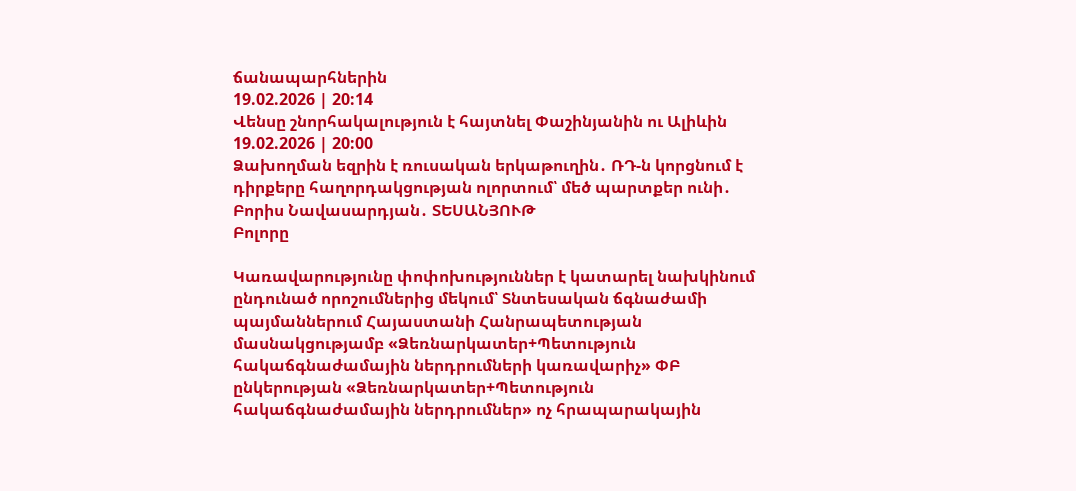ճանապարհներին
19.02.2026 | 20:14
Վենսը շնորհակալություն է հայտնել Փաշինյանին ու Ալիևին
19.02.2026 | 20:00
Ձախողման եզրին է ռուսական երկաթուղին․ ՌԴ-ն կորցնում է դիրքերը հաղորդակցության ոլորտում՝ մեծ պարտքեր ունի․ Բորիս Նավասարդյան․ ՏԵՍԱՆՅՈՒԹ
Բոլորը

Կառավարությունը փոփոխություններ է կատարել նախկինում ընդունած որոշումներից մեկում՝ Տնտեսական ճգնաժամի պայմաններում Հայաստանի Հանրապետության մասնակցությամբ «Ձեռնարկատեր+Պետություն հակաճգնաժամային ներդրումների կառավարիչ» ՓԲ ընկերության «Ձեռնարկատեր+Պետություն հակաճգնաժամային ներդրումներ» ոչ հրապարակային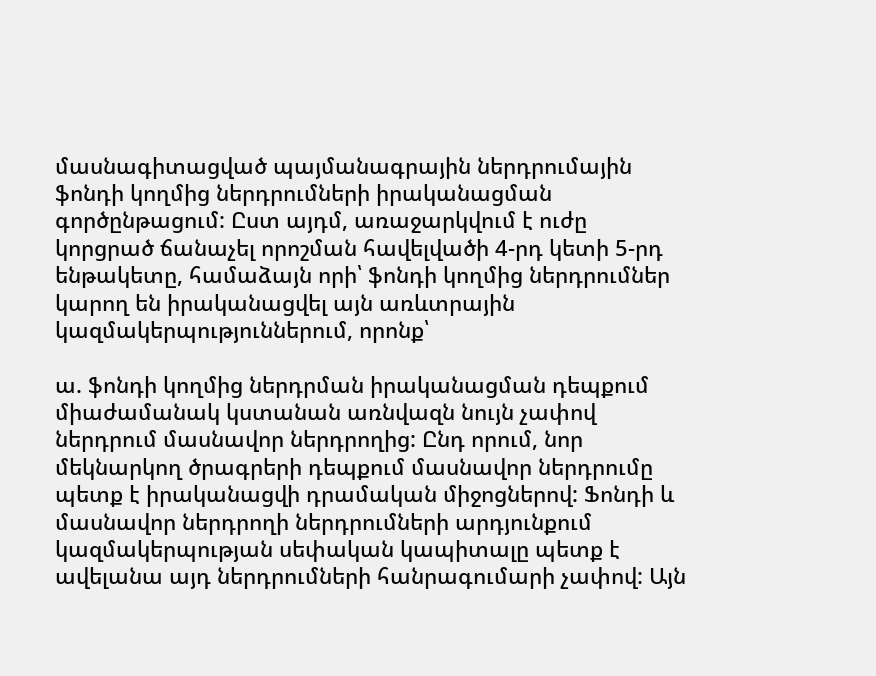մասնագիտացված պայմանագրային ներդրումային ֆոնդի կողմից ներդրումների իրականացման գործընթացում: Ըստ այդմ, առաջարկվում է ուժը կորցրած ճանաչել որոշման հավելվածի 4-րդ կետի 5-րդ ենթակետը, համաձայն որի՝ ֆոնդի կողմից ներդրումներ կարող են իրականացվել այն առևտրային կազմակերպություններում, որոնք՝

ա. ֆոնդի կողմից ներդրման իրականացման դեպքում միաժամանակ կստանան առնվազն նույն չափով ներդրում մասնավոր ներդրողից: Ընդ որում, նոր մեկնարկող ծրագրերի դեպքում մասնավոր ներդրումը պետք է իրականացվի դրամական միջոցներով: Ֆոնդի և մասնավոր ներդրողի ներդրումների արդյունքում կազմակերպության սեփական կապիտալը պետք է ավելանա այդ ներդրումների հանրագումարի չափով: Այն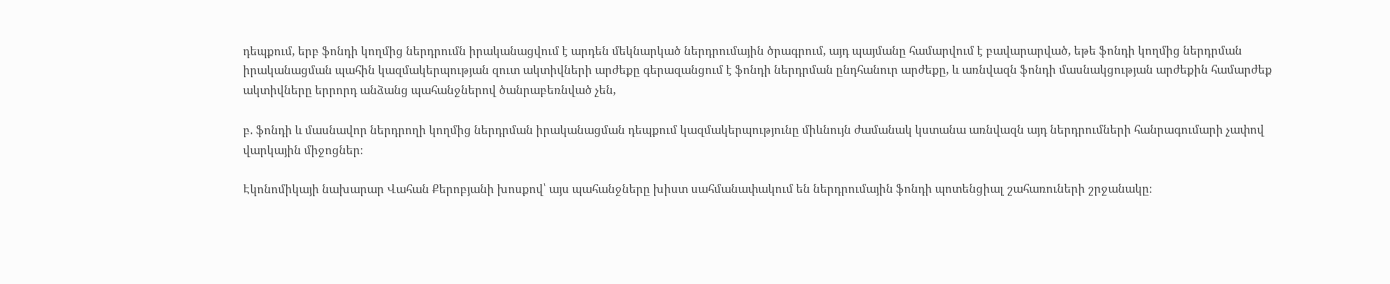դեպքում, երբ ֆոնդի կողմից ներդրումն իրականացվում է արդեն մեկնարկած ներդրումային ծրագրում, այդ պայմանը համարվում է բավարարված, եթե ֆոնդի կողմից ներդրման իրականացման պահին կազմակերպության զուտ ակտիվների արժեքը գերազանցում է ֆոնդի ներդրման ընդհանուր արժեքը, և առնվազն ֆոնդի մասնակցության արժեքին համարժեք ակտիվները երրորդ անձանց պահանջներով ծանրաբեռնված չեն,

բ. ֆոնդի և մասնավոր ներդրողի կողմից ներդրման իրականացման դեպքում կազմակերպությունը միևնույն ժամանակ կստանա առնվազն այդ ներդրումների հանրագումարի չափով վարկային միջոցներ։

Էկոնոմիկայի նախարար Վահան Քերոբյանի խոսքով՝ այս պահանջները խիստ սահմանափակում են ներդրումային ֆոնդի պոտենցիալ շահառուների շրջանակը։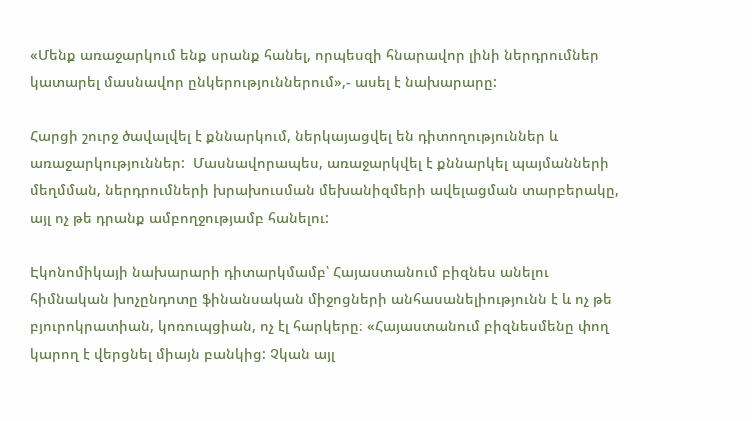«Մենք առաջարկում ենք սրանք հանել, որպեսզի հնարավոր լինի ներդրումներ կատարել մասնավոր ընկերություններում»,- ասել է նախարարը:

Հարցի շուրջ ծավալվել է քննարկում, ներկայացվել են դիտողություններ և առաջարկություններ:  Մասնավորապես, առաջարկվել է քննարկել պայմանների մեղմման, ներդրումների խրախուսման մեխանիզմերի ավելացման տարբերակը, այլ ոչ թե դրանք ամբողջությամբ հանելու:

Էկոնոմիկայի նախարարի դիտարկմամբ՝ Հայաստանում բիզնես անելու հիմնական խոչընդոտը ֆինանսական միջոցների անհասանելիությունն է և ոչ թե  բյուրոկրատիան, կոռուպցիան, ոչ էլ հարկերը։ «Հայաստանում բիզնեսմենը փող կարող է վերցնել միայն բանկից: Չկան այլ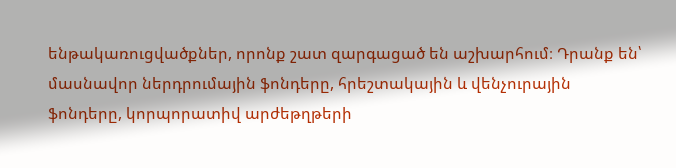ենթակառուցվածքներ, որոնք շատ զարգացած են աշխարհում։ Դրանք են՝ մասնավոր ներդրումային ֆոնդերը, հրեշտակային և վենչուրային ֆոնդերը, կորպորատիվ արժեթղթերի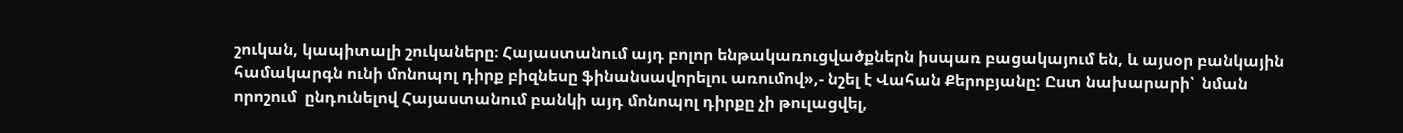շուկան, կապիտալի շուկաները։ Հայաստանում այդ բոլոր ենթակառուցվածքներն իսպառ բացակայում են, և այսօր բանկային համակարգն ունի մոնոպոլ դիրք բիզնեսը ֆինանսավորելու առումով»,- նշել է Վահան Քերոբյանը: Ըստ նախարարի՝  նման  որոշում  ընդունելով Հայաստանում բանկի այդ մոնոպոլ դիրքը չի թուլացվել,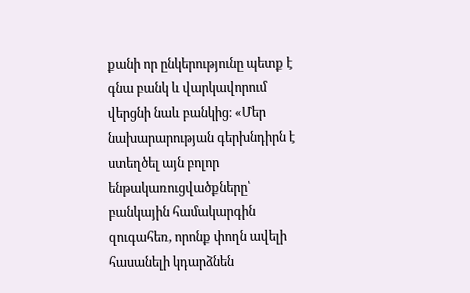քանի որ ընկերությունը պետք է գնա բանկ և վարկավորում վերցնի նաև բանկից։ «Մեր նախարարության գերխնդիրն է ստեղծել այն բոլոր ենթակառուցվածքները՝ բանկային համակարգին զուգահեռ, որոնք փողն ավելի հասանելի կդարձնեն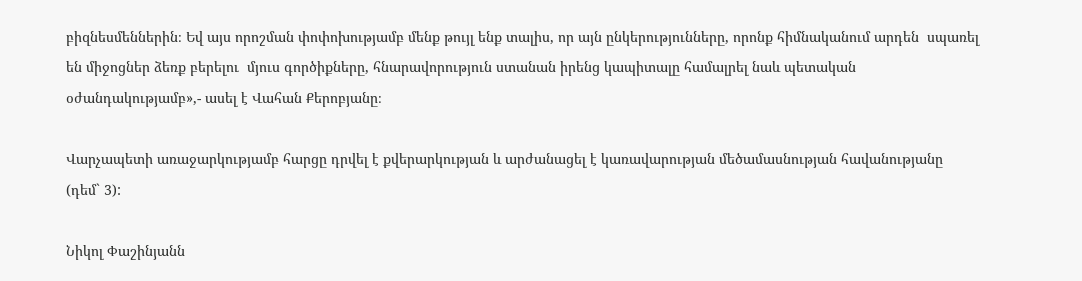բիզնեսմեններին։ Եվ այս որոշման փոփոխությամբ մենք թույլ ենք տալիս, որ այն ընկերությունները, որոնք հիմնականում արդեն  սպառել են միջոցներ ձեռք բերելու  մյուս գործիքները, հնարավորություն ստանան իրենց կապիտալը համալրել նաև պետական օժանդակությամբ»,- ասել է Վահան Քերոբյանը։

Վարչապետի առաջարկությամբ հարցը դրվել է քվերարկության և արժանացել է կառավարության մեծամասնության հավանությանը (դեմ` 3):

Նիկոլ Փաշինյանն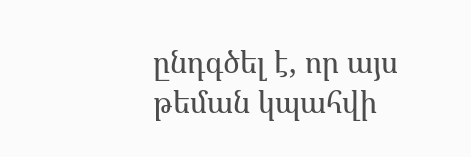ընդգծել է, որ այս թեման կպահվի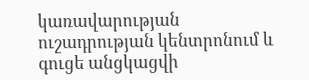կառավարության ուշադրության կենտրոնում և գուցե անցկացվի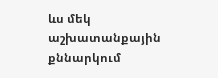ևս մեկ աշխատանքային քննարկում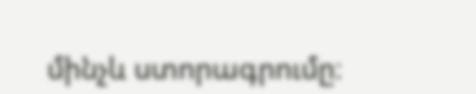մինչև ստորագրումը։